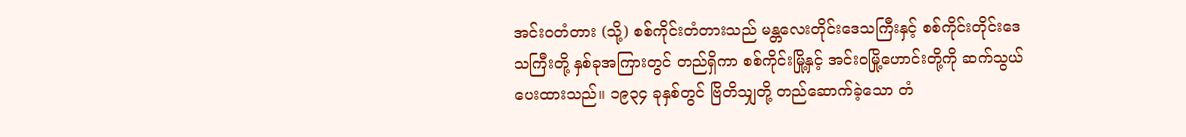အင်းဝတံတား (သို့) စစ်ကိုင်းတံတားသည် မန္တလေးတိုင်းဒေသကြီးနှင့် စစ်ကိုင်းတိုင်းဒေသကြီးတို့ နှစ်ခုအကြားတွင် တည်ရှိကာ စစ်ကိုင်းမြို့နှင့် အင်းဝမြို့ဟောင်းတို့ကို ဆက်သွယ်ပေးထားသည်။ ၁၉၃၄ ခုနှစ်တွင် ဗြိတိသျှတို့ တည်ဆောက်ခဲ့သော တံ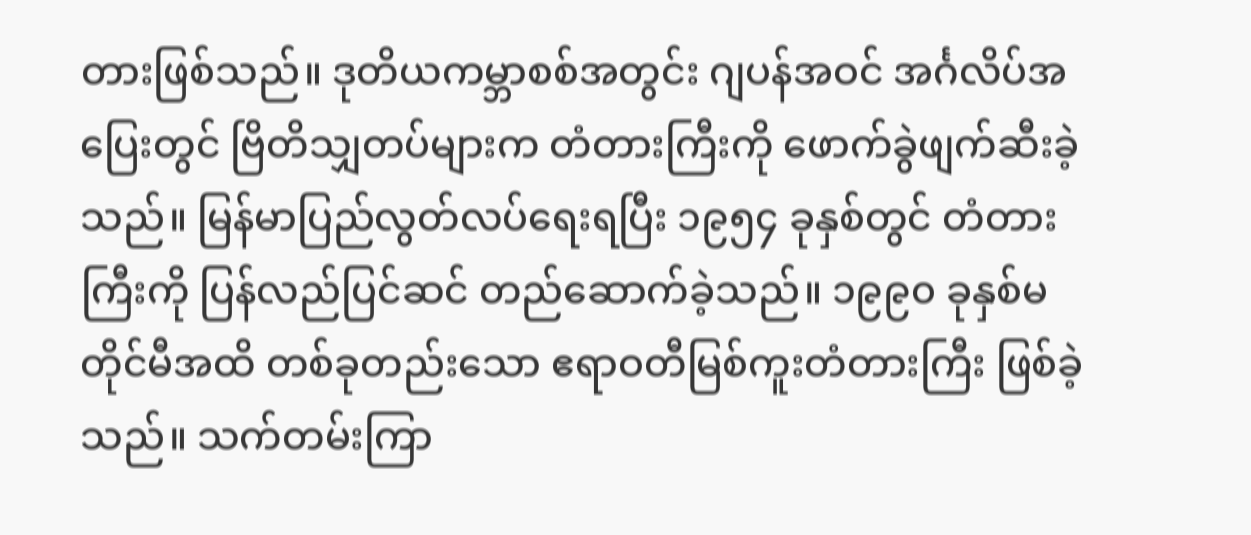တားဖြစ်သည်။ ဒုတိယကမ္ဘာစစ်အတွင်း ဂျပန်အဝင် အင်္ဂလိပ်အပြေးတွင် ဗြိတိသျှတပ်များက တံတားကြီးကို ဖောက်ခွဲဖျက်ဆီးခဲ့သည်။ မြန်မာပြည်လွတ်လပ်ရေးရပြီး ၁၉၅၄ ခုနှစ်တွင် တံတားကြီးကို ပြန်လည်ပြင်ဆင် တည်ဆောက်ခဲ့သည်။ ၁၉၉၀ ခုနှစ်မတိုင်မီအထိ တစ်ခုတည်းသော ဧရာဝတီမြစ်ကူးတံတားကြီး ဖြစ်ခဲ့သည်။ သက်တမ်းကြာ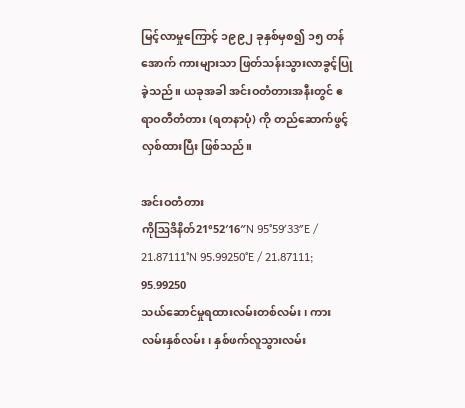မြင့်လာမှုကြောင့် ၁၉၉၂ ခုနှစ်မှစ၍ ၁၅ တန်အောက် ကားများသာ ဖြတ်သန်းသွားလာခွင့်ပြုခဲ့သည်။ ယခုအခါ အင်းဝတံတားအနီးတွင် ဧရာဝတီတံတား (ရတနာပုံ) ကို တည်ဆောက်ဖွင့်လှစ်ထားပြီး ဖြစ်သည်။

အင်းဝတံတား
ကိုဩဒိနိတ်21°52′16″N 95°59′33″E / 21.87111°N 95.99250°E / 21.87111; 95.99250
သယ်ဆောင်မှုရထားလမ်းတစ်လမ်း၊ ကားလမ်းနှစ်လမ်း၊ နှစ်ဖက်လူသွားလမ်း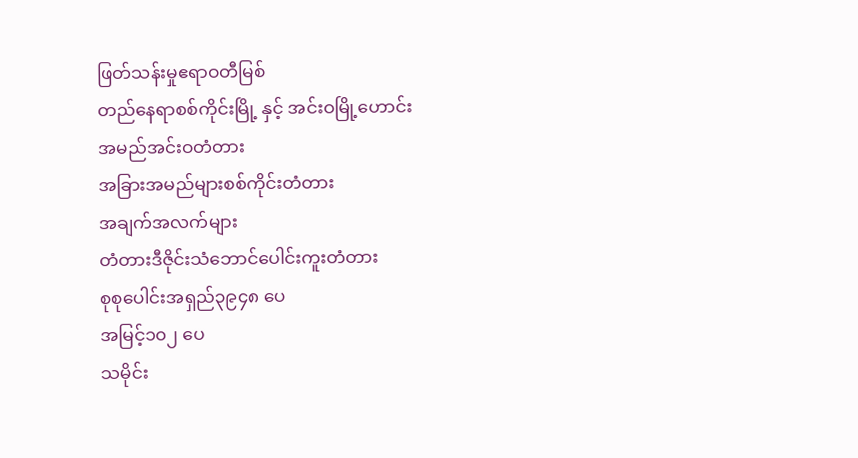ဖြတ်သန်းမှုဧရာဝတီမြစ်
တည်နေရာစစ်ကိုင်းမြို့ နှင့် အင်းဝမြို့ဟောင်း
အမည်အင်းဝတံတား
အခြားအမည်များစစ်ကိုင်းတံတား
အချက်အလက်များ
တံတားဒီဇိုင်းသံဘောင်ပေါင်းကူးတံတား
စုစုပေါင်းအရှည်၃၉၄၈ ပေ
အမြင့်၁၀၂ ပေ
သမိုင်း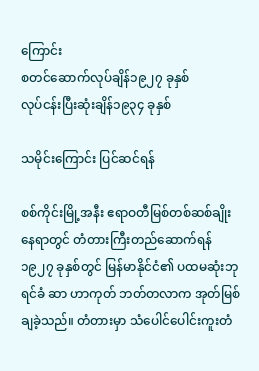ကြောင်း
စတင်ဆောက်လုပ်ချိန်၁၉၂၇ ခုနှစ်
လုပ်ငန်းပြီးဆုံးချိန်၁၉၃၄ ခုနှစ်

သမိုင်းကြောင်း ပြင်ဆင်ရန်

စစ်ကိုင်းမြို့အနီး ဧရာဝတီမြစ်တစ်ဆစ်ချိုး နေရာတွင် တံတားကြီးတည်ဆောက်ရန် ၁၉၂၇ ခုနှစ်တွင် မြန်မာနိုင်ငံ၏ ပထမဆုံးဘုရင်ခံ ဆာ ဟာကုတ် ဘတ်တလာက အုတ်မြစ်ချခဲ့သည်။ တံတားမှာ သံပေါင်ပေါင်းကူးတံ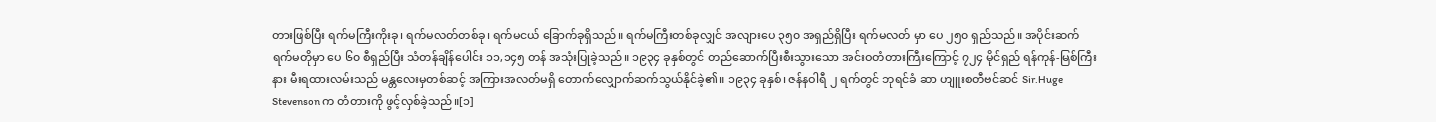တားဖြစ်ပြီး ရက်မကြီးကိုးခု၊ ရက်မလတ်တစ်ခု၊ ရက်မငယ် ခြောက်ခုရှိသည်။ ရက်မကြီးတစ်ခုလျှင် အလျားပေ ၃၅၀ အရှည်ရှိပြီး ရက်မလတ် မှာ ပေ ၂၅၀ ရှည်သည်။ အပိုင်းဆက်ရက်မတိုမှာ ပေ ၆၀ စီရှည်ပြီး သံတန်ချိန်ပေါင်း ၁၁,၁၄၅ တန် အသုံးပြုခဲ့သည်။ ၁၉၃၄ ခုနှစ်တွင် တည်ဆောက်ပြီးစီးသွားသော အင်းဝတံတားကြီးကြောင့် ၇၂၄ မိုင်ရှည် ရန်ကုန်-မြစ်ကြီးနား မီးရထားလမ်းသည် မန္တလေးမှတစ်ဆင့် အကြားအလတ်မရှိ တောက်လျှောက်ဆက်သွယ်နိုင်ခဲ့၏။ ၁၉၃၄ ခုနှစ်၊ ဇန်နဝါရီ ၂ ရက်တွင် ဘုရင်ခံ ဆာ ဟျူးစတီဗင်ဆင် Sir.Huge Stevenson က တံတားကို ဖွင့်လှစ်ခဲ့သည်။[၁]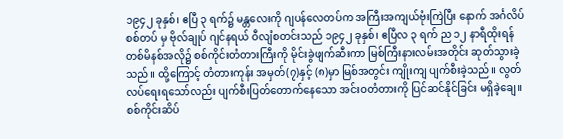၁၉၄၂ ခုနှစ်၊ ဧပြီ ၃ ရက်၌ မန္တလေးကို ဂျပန်လေတပ်က အကြီးအကျယ်ဗုံးကြဲပြီး နောက် အင်္ဂလိပ်စစ်တပ် မှ ဗိုလ်ချုပ် ဂျင်နရယ် ဝီလျံစတင်းသည် ၁၉၄၂ ခုနှစ်၊ ဧပြီလ ၃ ရက် ည ၁၂ နာရီထိုးရန် တစ်မိနစ်အလို၌ စစ်ကိုင်းတံတားကြီးကို မိုင်းခွဲဖျက်ဆီးကာ မြစ်ကြီးနားလမ်းအတိုင်း ဆုတ်သွားခဲ့သည်။ ထို့ကြောင့် တံတားကုန်း အမှတ်(၇)နှင့် (၈)မှာ မြစ်အတွင်း ကျိုးကျ ပျက်စီးခဲ့သည်။ လွတ်လပ်ရေးရသော်လည်း ပျက်စီးပြတ်တောက်နေသော အင်းဝတံတားကို ပြင်ဆင်နိုင်ခြင်း မရှိခဲ့ချေ။ စစ်ကိုင်းဆိပ်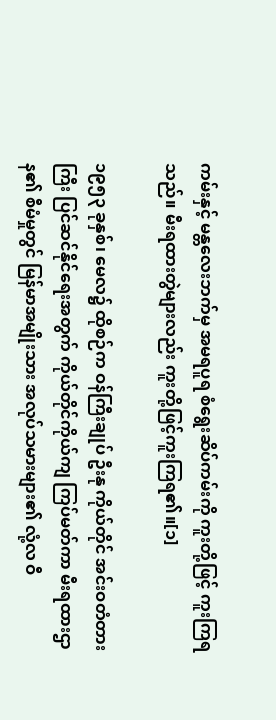ကမ်းနှင့် မန္တလေးဘက်မှ အမရပူရ စံရွေးဆိပ်ကမ်းကို ကူးတို့ဖြင့် ကူးကြရသည်။ မီးရထားတွဲများလည်း ကူးတို့ဖြင့်ကူးကြရ၏။[၁]

၁၉၅၃ ခုနှစ်၊ မေလ၌ ထိုစဉ်က ဝန်ကြီးချုပ် ဦးနု ကိုယ်တိုင် အင်းဝတံတားကြီး ပြင်ဆင်နိုင်ရေးအတွက် ကိုယ်တိုင်ကိုယ်ကျ ကြပ်မတ်ကာ မီးရထားဌာန၏ စီမံမှုတွင် မြန်မာအမျိုးသား အလုပ်သမားများ၏ လုံ့လ ဝီ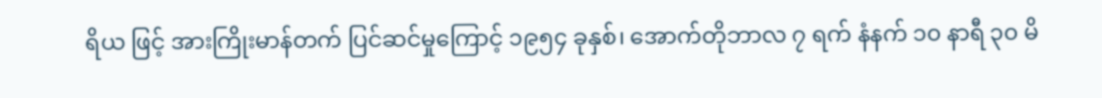ရိယ ဖြင့် အားကြိုးမာန်တက် ပြင်ဆင်မှုကြောင့် ၁၉၅၄ ခုနှစ်၊ အောက်တိုဘာလ ၇ ရက် နံနက် ၁၀ နာရီ ၃၀ မိ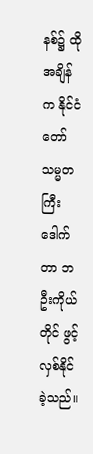နစ်၌ ထိုအချိန်က နိုင်ငံတော်သမ္မတကြီး ဒေါက်တာ ဘဦးကိုယ်တိုင် ဖွင့်လှစ်နိုင်ခဲ့သည်။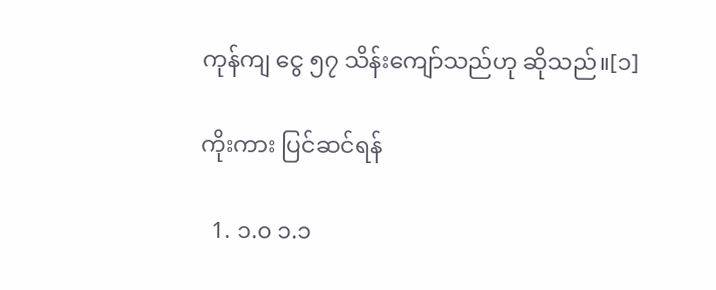ကုန်ကျ ငွေ ၅၇ သိန်းကျော်သည်ဟု ဆိုသည်။[၁]

ကိုးကား ပြင်ဆင်ရန်

  1. ၁.၀ ၁.၁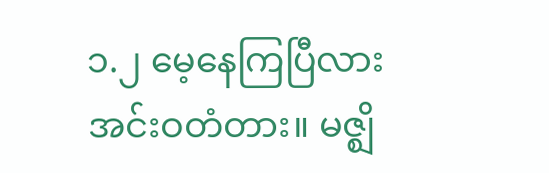၁.၂ မေ့နေကြပြီလား အင်းဝတံတား။ မဇ္ဈိ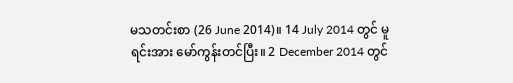မသတင်းစာ (26 June 2014)။ 14 July 2014 တွင် မူရင်းအား မော်ကွန်းတင်ပြီး။ 2 December 2014 တွင်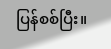ပြန်စစ်ပြီး။